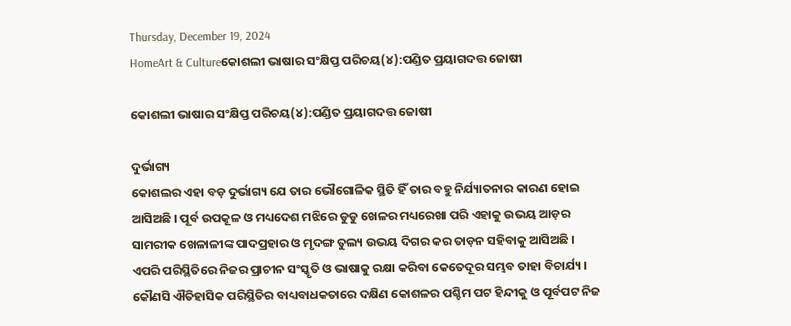Thursday, December 19, 2024
HomeArt & Cultureକୋଶଲୀ ଭାଷାର ସଂକ୍ଷିପ୍ତ ପରିଚୟ(୪):ପଣ୍ଡିତ ପ୍ରୟାଗଦତ୍ତ ଜୋଷୀ

କୋଶଲୀ ଭାଷାର ସଂକ୍ଷିପ୍ତ ପରିଚୟ(୪):ପଣ୍ଡିତ ପ୍ରୟାଗଦତ୍ତ ଜୋଷୀ

ଦୁର୍ଭାଗ୍ୟ
କୋଶଲର ଏହା ବଡ଼ ଦୁର୍ଭାଗ୍ୟ ଯେ ତାର ଭୌଗୋଳିକ ସ୍ଥିତି ହିଁ ତାର ବହୁ ନିର୍ଯ୍ୟାତନାର କାରଣ ହୋଇ ଆସିଅଛି । ପୂର୍ବ ଉପକୂଳ ଓ ମଧ୍ୟଦେଶ ମଝିରେ ଡୁଡୁ ଖେଳର ମଧ୍ୟରେଖା ପରି ଏହାକୁ ଉଭୟ ଆଡ଼ର ସାମରୀକ ଖେଳାଳୀଙ୍କ ପାଦପ୍ରହାର ଓ ମୃଦଙ୍ଗ ତୁଲ୍ୟ ଉଭୟ ଦିଗର କର ତାଡ଼ନ ସହିବାକୁ ଆସିଅଛି । ଏପରି ପରିସ୍ଥିତିରେ ନିଜର ପ୍ରାଚୀନ ସଂସ୍କୃତି ଓ ଭାଷାକୁ ରକ୍ଷା କରିବା କେତେଦୂର ସମ୍ଭବ ତାହା ବିଚାର୍ଯ୍ୟ । କୌଣସି ଐତିହାସିକ ପରିସ୍ଥିତିର ବାଧ୍ୟବାଧକତାରେ ଦକ୍ଷିଣ କୋଶଳର ପଶ୍ଚିମ ପଟ ହିନ୍ଦୀକୁ ଓ ପୂର୍ବପଟ ନିଜ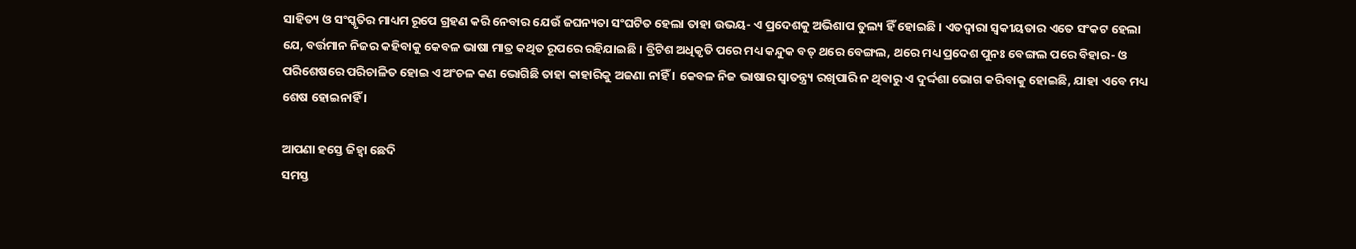ସାହିତ୍ୟ ଓ ସଂସ୍କୃତିର ମାଧ୍ୟମ ରୂପେ ଗ୍ରହଣ କରି ନେବାର ଯେଉଁ ଜଘନ୍ୟତା ସଂଘଟିତ ହେଲା ତାହା ଉଭୟ- ଏ ପ୍ରଦେଶକୁ ଅଭିଶାପ ତୁଲ୍ୟ ହିଁ ହୋଇଛି । ଏତଦ୍ୱାରା ସ୍ୱକୀୟତାର ଏତେ ସଂକଟ ହେଲା ଯେ, ବର୍ତ୍ତମାନ ନିଜର କହିବାକୁ କେବଳ ଭାଷା ମାତ୍ର କଥିତ ରୂପରେ ରହିଯାଇଛି । ବ୍ରିଟିଶ ଅଧିକୃତି ପରେ ମଧ୍ୟ କନ୍ଦୁକ ବତ୍ ଥରେ ବେଙ୍ଗଲ, ଥରେ ମଧ୍ୟ ପ୍ରଦେଶ ପୁନଃ ବେଙ୍ଗଲ ପରେ ବିହାର- ଓ ପରିଶେଷରେ ପରିଚାଳିତ ହୋଇ ଏ ଅଂଚଳ କଣ ଭୋଗିଛି ତାହା କାହାରିକୁ ଅଜଣା ନାହିଁ । କେବଳ ନିଜ ଭାଷାର ସ୍ୱାତନ୍ତ୍ର‌୍ୟ ରଖିପାରି ନ ଥିବାରୁ ଏ ଦୁର୍ଦ୍ଦଶା ଭୋଗ କରିବାକୁ ହୋଇଛି, ଯାହା ଏବେ ମଧ୍ୟ ଶେଷ ହୋଇନାହିଁ ।

ଆପଣା ହସ୍ତେ ଜିହ୍ୱା ଛେଦି
ସମସ୍ତ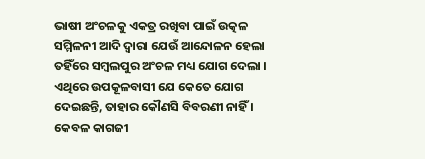ଭାଷୀ ଅଂଚଳକୁ ଏକତ୍ର ରଖିବା ପାଇଁ ଉତ୍କଳ ସମ୍ମିଳନୀ ଆଦି ଦ୍ୱାରା ଯେଉଁ ଆନ୍ଦୋଳନ ହେଲା ତହିଁରେ ସମ୍ବଲପୁର ଅଂଚଳ ମଧ୍ୟ ଯୋଗ ଦେଲା । ଏଥିରେ ଉପକୂଳବାସୀ ଯେ କେତେ ଯୋଗ ଦେଇଛନ୍ତି, ତାହାର କୌଣସି ବିବରଣୀ ନାହିଁ । କେବଳ କାଗଜୀ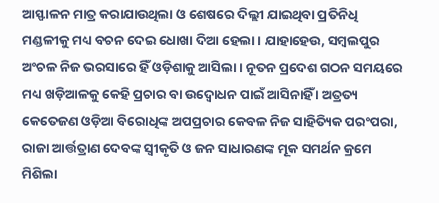ଆସ୍ଫାଳନ ମାତ୍ର କରାଯାଉଥିଲା ଓ ଶେଷରେ ଦିଲ୍ଲୀ ଯାଇଥିବା ପ୍ରତିନିଧି ମଣ୍ଡଳୀକୁ ମଧ୍ୟ ବଚନ ଦେଇ ଧୋଖା ଦିଆ ହେଲା । ଯାହାହେଉ, ସମ୍ବଲପୁର ଅଂଚଳ ନିଜ ଭରସାରେ ହିଁ ଓଡ଼ିଶାକୁ ଆସିଲା । ନୂତନ ପ୍ରଦେଶ ଗଠନ ସମୟରେ ମଧ୍ୟ ଖଡ଼ିଆଳକୁ କେହି ପ୍ରଚାର ବା ଉଦ୍ବୋଧନ ପାଇଁ ଆସିନାହିଁ । ଅତ୍ରତ୍ୟ କେତେଜଣ ଓଡ଼ିଆ ବିରୋଧିଙ୍କ ଅପପ୍ରଚାର କେବଳ ନିଜ ସାହିତ୍ୟିକ ପରଂପରା, ରାଜା ଆର୍ତ୍ତତ୍ରାଣ ଦେବଙ୍କ ସ୍ୱୀକୃତି ଓ ଜନ ସାଧାରଣଙ୍କ ମୂକ ସମର୍ଥନ କ୍ରମେ ମିଶିଲା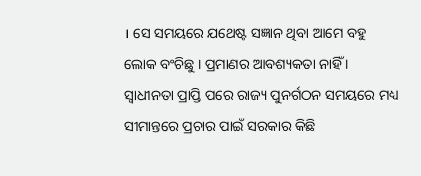। ସେ ସମୟରେ ଯଥେଷ୍ଟ ସଜ୍ଞାନ ଥିବା ଆମେ ବହୁ ଲୋକ ବଂଚିଛୁ । ପ୍ରମାଣର ଆବଶ୍ୟକତା ନାହିଁ । ସ୍ୱାଧୀନତା ପ୍ରାପ୍ତି ପରେ ରାଜ୍ୟ ପୁନର୍ଗଠନ ସମୟରେ ମଧ୍ୟ ସୀମାନ୍ତରେ ପ୍ରଚାର ପାଇଁ ସରକାର କିଛି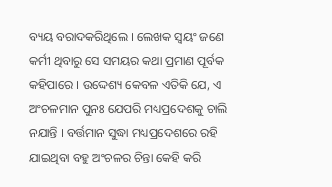ବ୍ୟୟ ବରାଦକରିଥିଲେ । ଲେଖକ ସ୍ୱୟଂ ଜଣେ କର୍ମୀ ଥିବାରୁ ସେ ସମୟର କଥା ପ୍ରମାଣ ପୂର୍ବକ କହିପାରେ । ଉଦ୍ଦେଶ୍ୟ କେବଳ ଏତିକି ଯେ, ଏ ଅଂଚଳମାନ ପୁନଃ ଯେପରି ମଧ୍ୟପ୍ରଦେଶକୁ ଚାଲି ନଯାନ୍ତି । ବର୍ତ୍ତମାନ ସୁଦ୍ଧା ମଧ୍ୟପ୍ରଦେଶରେ ରହି ଯାଇଥିବା ବହୁ ଅଂଚଳର ଚିନ୍ତା କେହି କରି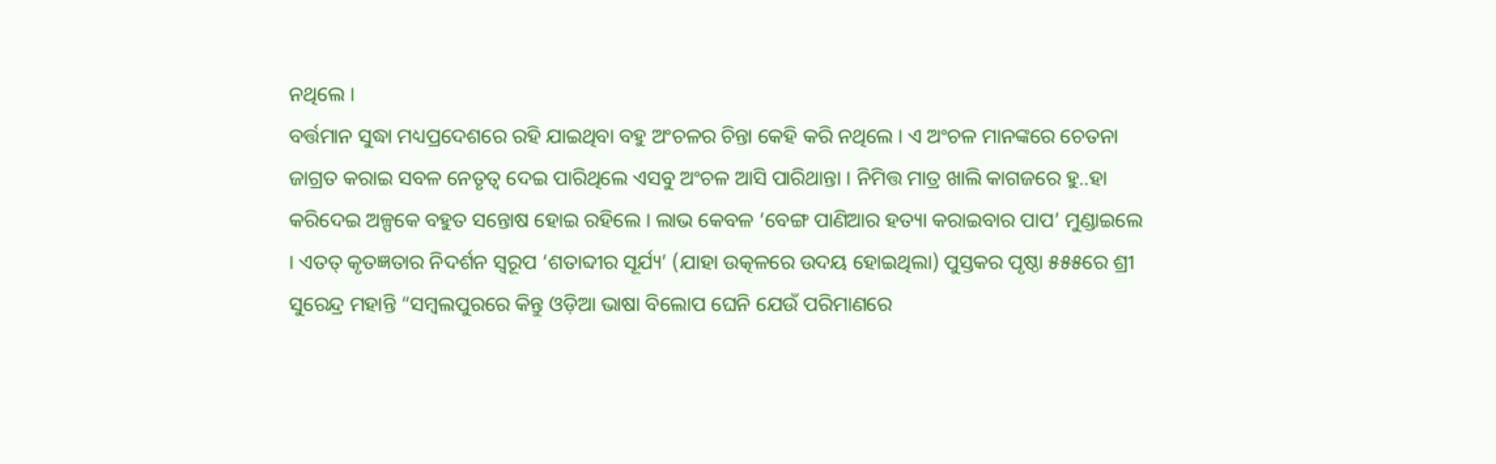ନଥିଲେ ।
ବର୍ତ୍ତମାନ ସୁଦ୍ଧା ମଧ୍ୟପ୍ରଦେଶରେ ରହି ଯାଇଥିବା ବହୁ ଅଂଚଳର ଚିନ୍ତା କେହି କରି ନଥିଲେ । ଏ ଅଂଚଳ ମାନଙ୍କରେ ଚେତନା ଜାଗ୍ରତ କରାଇ ସବଳ ନେତୃତ୍ୱ ଦେଇ ପାରିଥିଲେ ଏସବୁ ଅଂଚଳ ଆସି ପାରିଥାନ୍ତା । ନିମିତ୍ତ ମାତ୍ର ଖାଲି କାଗଜରେ ହୁ..ହା କରିଦେଇ ଅଳ୍ପକେ ବହୁତ ସନ୍ତୋଷ ହୋଇ ରହିଲେ । ଲାଭ କେବଳ ‘ବେଙ୍ଗ ପାଣିଆର ହତ୍ୟା କରାଇବାର ପାପ’ ମୁଣ୍ଡାଇଲେ । ଏତତ୍ କୃତଜ୍ଞତାର ନିଦର୍ଶନ ସ୍ୱରୂପ ‘ଶତାବ୍ଦୀର ସୂର୍ଯ୍ୟ’ (ଯାହା ଉତ୍କଳରେ ଉଦୟ ହୋଇଥିଲା) ପୁସ୍ତକର ପୃଷ୍ଠା ୫୫୫ରେ ଶ୍ରୀ ସୁରେନ୍ଦ୍ର ମହାନ୍ତି “ସମ୍ବଲପୁରରେ କିନ୍ତୁ ଓଡ଼ିଆ ଭାଷା ବିଲୋପ ଘେନି ଯେଉଁ ପରିମାଣରେ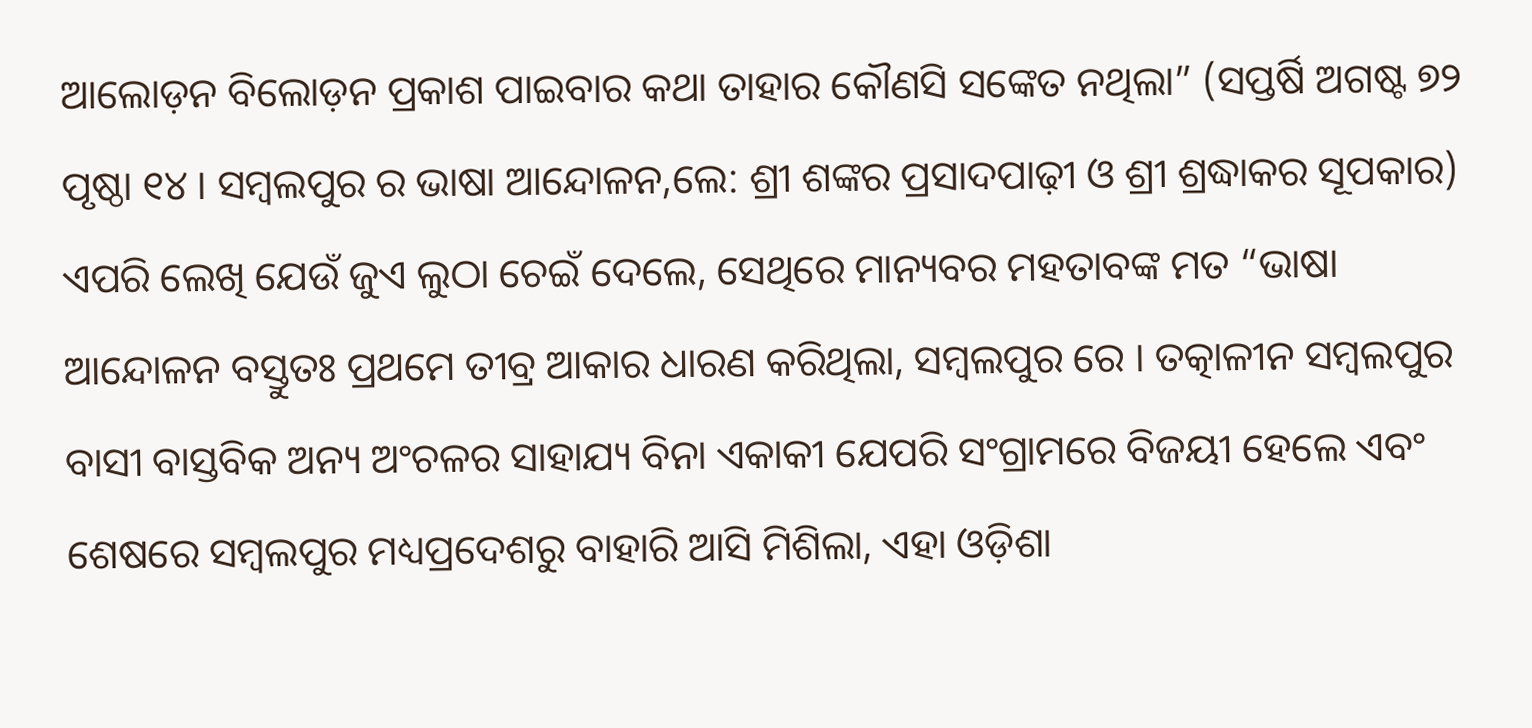ଆଲୋଡ଼ନ ବିଲୋଡ଼ନ ପ୍ରକାଶ ପାଇବାର କଥା ତାହାର କୌଣସି ସଙ୍କେତ ନଥିଲା” (ସପ୍ତର୍ଷି ଅଗଷ୍ଟ ୭୨ ପୃଷ୍ଠା ୧୪ । ସମ୍ବଲପୁର ର ଭାଷା ଆନ୍ଦୋଳନ,ଲେ: ଶ୍ରୀ ଶଙ୍କର ପ୍ରସାଦପାଢ଼ୀ ଓ ଶ୍ରୀ ଶ୍ରଦ୍ଧାକର ସୂପକାର) ଏପରି ଲେଖି ଯେଉଁ ଜୁଏ ଲୁଠା ଚେଇଁ ଦେଲେ, ସେଥିରେ ମାନ୍ୟବର ମହତାବଙ୍କ ମତ “ଭାଷା ଆନ୍ଦୋଳନ ବସ୍ତୁତଃ ପ୍ରଥମେ ତୀବ୍ର ଆକାର ଧାରଣ କରିଥିଲା, ସମ୍ବଲପୁର ରେ । ତତ୍କାଳୀନ ସମ୍ବଲପୁର ବାସୀ ବାସ୍ତବିକ ଅନ୍ୟ ଅଂଚଳର ସାହାଯ୍ୟ ବିନା ଏକାକୀ ଯେପରି ସଂଗ୍ରାମରେ ବିଜୟୀ ହେଲେ ଏବଂ ଶେଷରେ ସମ୍ବଲପୁର ମଧ୍ୟପ୍ରଦେଶରୁ ବାହାରି ଆସି ମିଶିଲା, ଏହା ଓଡ଼ିଶା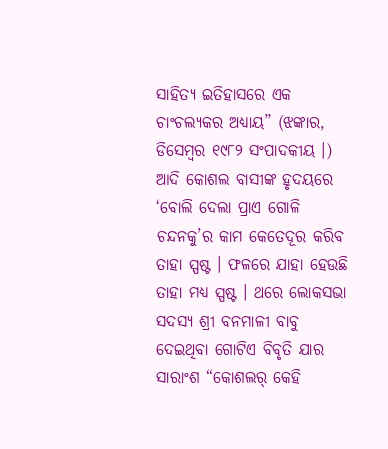ସାହିତ୍ୟ ଇତିହାସରେ ଏକ ଚାଂଚଲ୍ୟକର ଅଧ୍ୟାୟ” (ଝଙ୍କାର, ଡିସେମ୍ବର ୧୯୮୨ ସଂପାଦକୀୟ ।) ଆଦି କୋଶଲ ବାସୀଙ୍କ ହୃଦୟରେ ‘ବୋଲି ଦେଲା ପ୍ରାଏ ଗୋଳି ଚନ୍ଦନକୁ’ର କାମ କେତେଦୂର କରିବ ତାହା ସ୍ପଷ୍ଟ । ଫଳରେ ଯାହା ହେଉଛି ତାହା ମଧ୍ୟ ସ୍ପଷ୍ଟ । ଥରେ ଲୋକସଭା ସଦସ୍ୟ ଶ୍ରୀ ବନମାଳୀ ବାବୁ ଦେଇଥିବା ଗୋଟିଏ ବିବୃତି ଯାର ସାରାଂଶ “କୋଶଲର୍ କେହି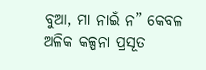ବୁଆ, ମା ନାଇଁ ନ” କେବଳ ଅଳିକ କଳ୍ପନା ପ୍ରସୂତ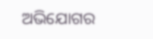ଅଭିଯୋଗର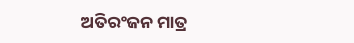ଅତିରଂଜନ ମାତ୍ର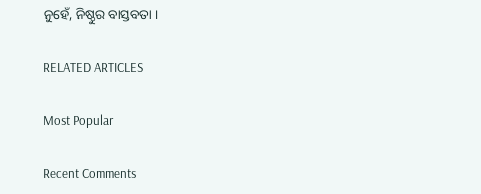ନୁହେଁ, ନିଷ୍ଠୁର ବାସ୍ତବତା ।

RELATED ARTICLES

Most Popular

Recent Comments